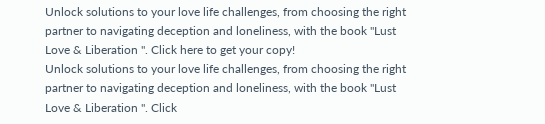Unlock solutions to your love life challenges, from choosing the right partner to navigating deception and loneliness, with the book "Lust Love & Liberation ". Click here to get your copy!
Unlock solutions to your love life challenges, from choosing the right partner to navigating deception and loneliness, with the book "Lust Love & Liberation ". Click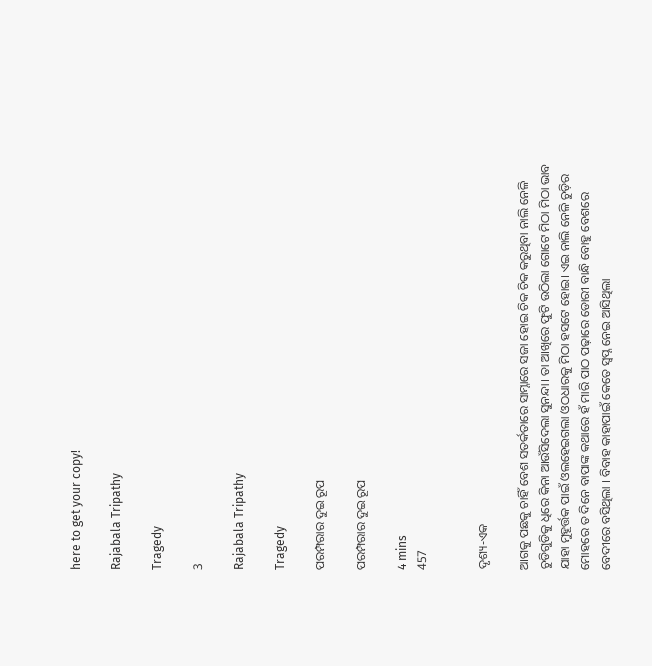here to get your copy!

Rajabala Tripathy

Tragedy

3

Rajabala Tripathy

Tragedy

ପରମ୍ପରାର ଦୁଇ ରୂପ

ପରମ୍ପରାର ଦୁଇ ରୂପ

4 mins
457


ଦୃଶ୍ୟ-ଏକ

ଆଗକୁ ପଛକୁ ଚାହିଁ ବେଶ ସତର୍କତାରେ ସାମ୍ନାରେ ସଜା ହୋଇ ଚିକ ଚିକ କରୁଥିବା ନାଲି ନେଳି ଚୁଡିଗୁଡିକୁ ଧିରେ କିନା ଆଉଁସିଦେଲା ସୁନନ୍ଦା। ତା ଆଖିରେ ଫୁଟି ଉଠିଲା ଗୋଟେ ମିଠା ମିଠା ଭାବ ଯାହା ମୁହୂର୍ତ୍ତକ ପାଇଁ ଓଲହେଇଗଲା ଓଠଧାରକୁ ମିଠା ହସଟେ ହୋଇ। ଏଇ ନାଲି ନେଳି ଚୁଡ଼ିର ମୋହରେ ତ ଦିନେ ବାପାଙ୍କ କଥାରେ ହଁ ମାରି ପାଠ ପଢ଼ାରେ ଡୋରୀ ବାନ୍ଧି ବୋହୁ ବେଶରେ ବେଦୀରେ ବସିଥିଲା । ବିବାହ କାହାପାଇଁ କେତେ ସ୍ବପ୍ନ ନେଇ ଆସିଥିଲା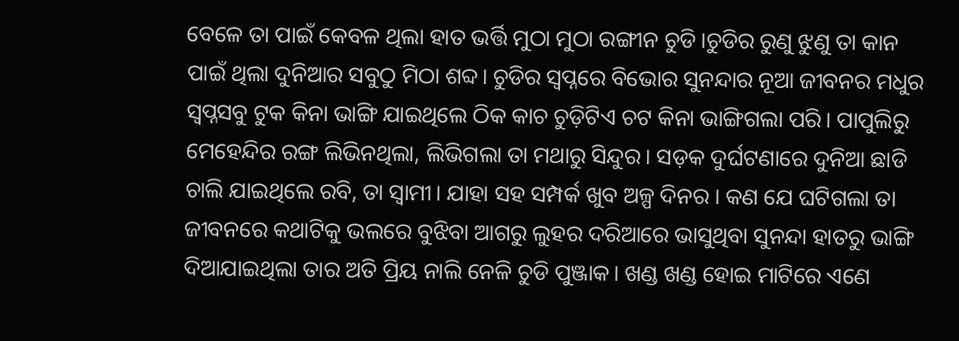ବେଳେ ତା ପାଇଁ କେବଳ ଥିଲା ହାତ ଭର୍ତ୍ତି ମୁଠା ମୁଠା ରଙ୍ଗୀନ ଚୁଡି।ଚୁଡିର ରୁଣୁ ଝୁଣୁ ତା କାନ ପାଇଁ ଥିଲା ଦୁନିଆର ସବୁଠୁ ମିଠା ଶବ୍ଦ। ଚୁଡିର ସ୍ୱପ୍ନରେ ବିଭୋର ସୁନନ୍ଦାର ନୂଆ ଜୀବନର ମଧୁର ସ୍ବପ୍ନସବୁ ଟୁକ କିନା ଭାଙ୍ଗି ଯାଇଥିଲେ ଠିକ କାଚ ଚୁଡ଼ିଟିଏ ଚଟ କିନା ଭାଙ୍ଗିଗଲା ପରି। ପାପୁଲିରୁ ମେହେନ୍ଦିର ରଙ୍ଗ ଲିଭିନଥିଲା, ଲିଭିଗଲା ତା ମଥାରୁ ସିନ୍ଦୁର। ସଡ଼କ ଦୁର୍ଘଟଣାରେ ଦୁନିଆ ଛାଡି ଚାଲି ଯାଇଥିଲେ ରବି, ତା ସ୍ବାମୀ। ଯାହା ସହ ସମ୍ପର୍କ ଖୁବ ଅଳ୍ପ ଦିନର । କଣ ଯେ ଘଟିଗଲା ତା ଜୀବନରେ କଥାଟିକୁ ଭଲରେ ବୁଝିବା ଆଗରୁ ଲୁହର ଦରିଆରେ ଭାସୁଥିବା ସୁନନ୍ଦା ହାତରୁ ଭାଙ୍ଗି ଦିଆଯାଇଥିଲା ତାର ଅତି ପ୍ରିୟ ନାଲି ନେଳି ଚୁଡି ପୁଞ୍ଜାକ। ଖଣ୍ଡ ଖଣ୍ଡ ହୋଇ ମାଟିରେ ଏଣେ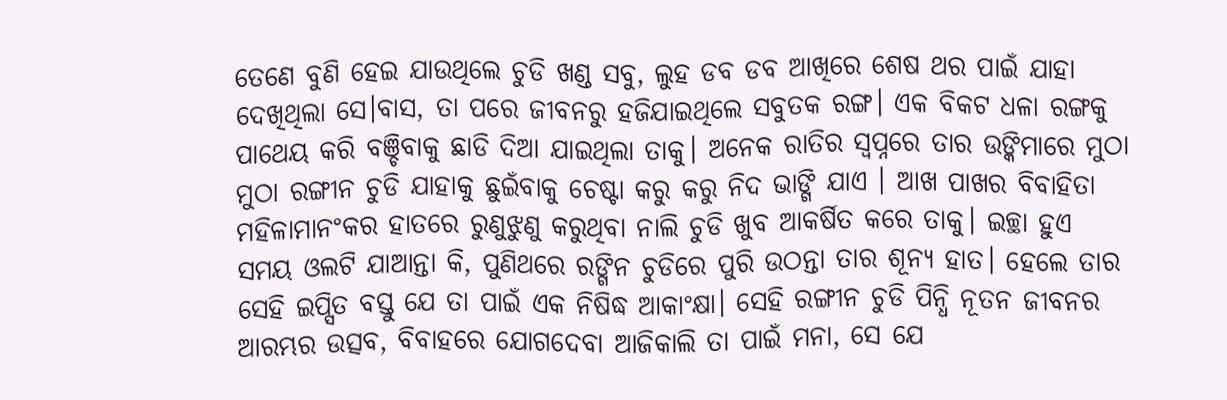ତେଣେ ବୁଣି ହେଇ ଯାଉଥିଲେ ଚୁଡି ଖଣ୍ଡ ସବୁ, ଲୁହ ଡବ ଡବ ଆଖିରେ ଶେଷ ଥର ପାଇଁ ଯାହା ଦେଖିଥିଲା ସେ।ବାସ, ତା ପରେ ଜୀବନରୁ ହଜିଯାଇଥିଲେ ସବୁତକ ରଙ୍ଗ। ଏକ ବିକଟ ଧଳା ରଙ୍ଗକୁ ପାଥେୟ କରି ବଞ୍ଚିବାକୁ ଛାଡି ଦିଆ ଯାଇଥିଲା ତାକୁ। ଅନେକ ରାତିର ସ୍ବପ୍ନରେ ତାର ଉଙ୍କିମାରେ ମୁଠା ମୁଠା ରଙ୍ଗୀନ ଚୁଡି ଯାହାକୁ ଛୁଇଁବାକୁ ଚେଷ୍ଟା କରୁ କରୁ ନିଦ ଭାଙ୍ଗି ଯାଏ । ଆଖ ପାଖର ବିବାହିତା ମହିଳାମାନଂକର ହାତରେ ରୁଣୁଝୁଣୁ କରୁଥିବା ନାଲି ଚୁଡି ଖୁବ ଆକର୍ଷିତ କରେ ତାକୁ। ଇଚ୍ଛା ହୁଏ ସମୟ ଓଲଟି ଯାଆନ୍ତା କି, ପୁଣିଥରେ ରଙ୍ଗିନ ଚୁଡିରେ ପୁରି ଉଠନ୍ତା ତାର ଶୂନ୍ୟ ହାତ। ହେଲେ ତାର ସେହି ଇପ୍ସିତ ବସ୍ତୁ ଯେ ତା ପାଇଁ ଏକ ନିଷିଦ୍ଧ ଆକାଂକ୍ଷା। ସେହି ରଙ୍ଗୀନ ଚୁଡି ପିନ୍ଧି ନୂତନ ଜୀବନର ଆରମ୍ଭର ଉତ୍ସବ, ବିବାହରେ ଯୋଗଦେବା ଆଜିକାଲି ତା ପାଇଁ ମନା, ସେ ଯେ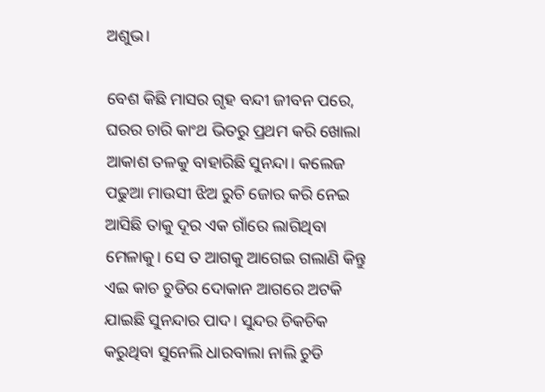ଅଶୁଭ।

ବେଶ କିଛି ମାସର ଗୃହ ବନ୍ଦୀ ଜୀବନ ପରେ, ଘରର ଚାରି କାଂଥ ଭିତରୁ ପ୍ରଥମ କରି ଖୋଲା ଆକାଶ ତଳକୁ ବାହାରିଛି ସୁନନ୍ଦା। କଲେଜ ପଢୁଆ ମାଉସୀ ଝିଅ ରୁଚି ଜୋର କରି ନେଇ ଆସିଛି ତାକୁ ଦୂର ଏକ ଗାଁରେ ଲାଗିଥିବା ମେଳାକୁ। ସେ ତ ଆଗକୁ ଆଗେଇ ଗଲାଣି କିନ୍ତୁ ଏଇ କାଚ ଚୁଡିର ଦୋକାନ ଆଗରେ ଅଟକି ଯାଇଛି ସୁନନ୍ଦାର ପାଦ। ସୁନ୍ଦର ଚିକଚିକ କରୁଥିବା ସୁନେଲି ଧାରବାଲା ନାଲି ଚୁଡି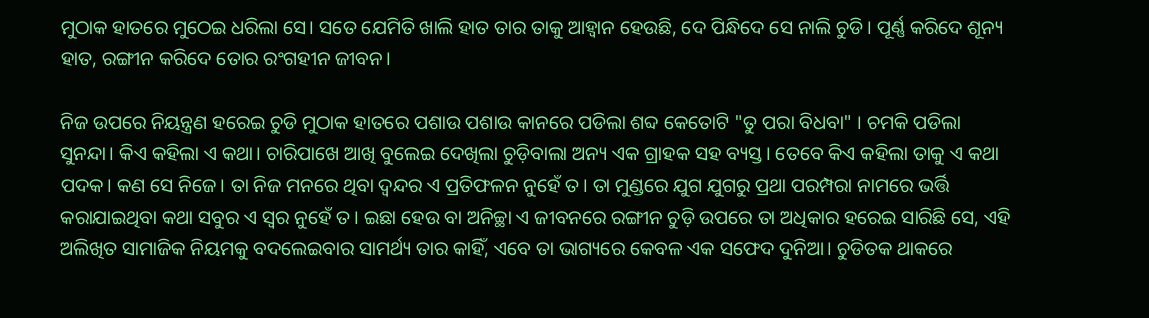ମୁଠାକ ହାତରେ ମୁଠେଇ ଧରିଲା ସେ। ସତେ ଯେମିତି ଖାଲି ହାତ ତାର ତାକୁ ଆହ୍ୱାନ ହେଉଛି, ଦେ ପିନ୍ଧିଦେ ସେ ନାଲି ଚୁଡି। ପୂର୍ଣ୍ଣ କରିଦେ ଶୂନ୍ୟ ହାତ, ରଙ୍ଗୀନ କରିଦେ ତୋର ରଂଗହୀନ ଜୀବନ।

ନିଜ ଉପରେ ନିୟନ୍ତ୍ରଣ ହରେଇ ଚୁଡି ମୁଠାକ ହାତରେ ପଶାଉ ପଶାଉ କାନରେ ପଡିଲା ଶବ୍ଦ କେତୋଟି "ତୁ ପରା ବିଧବା" । ଚମକି ପଡିଲା ସୁନନ୍ଦା। କିଏ କହିଲା ଏ କଥା। ଚାରିପାଖେ ଆଖି ବୁଲେଇ ଦେଖିଲା ଚୁଡ଼ିବାଲା ଅନ୍ୟ ଏକ ଗ୍ରାହକ ସହ ବ୍ୟସ୍ତ। ତେବେ କିଏ କହିଲା ତାକୁ ଏ କଥା ପଦକ। କଣ ସେ ନିଜେ। ତା ନିଜ ମନରେ ଥିବା ଦ୍ବନ୍ଦର ଏ ପ୍ରତିଫଳନ ନୁହେଁ ତ। ତା ମୁଣ୍ଡରେ ଯୁଗ ଯୁଗରୁ ପ୍ରଥା ପରମ୍ପରା ନାମରେ ଭର୍ତ୍ତି କରାଯାଇଥିବା କଥା ସବୁର ଏ ସ୍ୱର ନୁହେଁ ତ। ଇଛା ହେଉ ବା ଅନିଚ୍ଛା ଏ ଜୀବନରେ ରଙ୍ଗୀନ ଚୁଡ଼ି ଉପରେ ତା ଅଧିକାର ହରେଇ ସାରିଛି ସେ, ଏହି ଅଲିଖିତ ସାମାଜିକ ନିୟମକୁ ବଦଲେଇବାର ସାମର୍ଥ୍ୟ ତାର କାହିଁ, ଏବେ ତା ଭାଗ୍ୟରେ କେବଳ ଏକ ସଫେଦ ଦୁନିଆ। ଚୁଡିତକ ଥାକରେ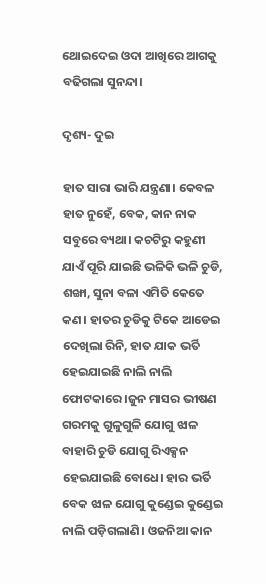ଥୋଇଦେଇ ଓଦା ଆଖିରେ ଆଗକୁ ବଢିଗଲା ସୁନନ୍ଦା।

ଦୃଶ୍ୟ- ଦୁଇ

ହାତ ସାରା ଭାରି ଯନ୍ତ୍ରଣା। କେବଳ ହାତ ନୁହେଁ, ବେକ, କାନ ନାକ ସବୁରେ ବ୍ୟଥା। କଚଟିରୁ କହୁଣୀ ଯାଏଁ ପୂରି ଯାଇଛି ଭଳିକି ଭଳି ଚୁଡି, ଶଙ୍ଖା, ସୁନା ବଳା ଏମିତି କେତେ କଣ। ହାତର ଚୁଡିକୁ ଟିକେ ଆଡେଇ ଦେଖିଲା ରିନି, ହାତ ଯାକ ଭର୍ତି ହେଇଯାଇଛି ନାଲି ନାଲି ଫୋଟକାରେ ।ଜୁନ ମାସର ଭୀଷଣ ଗରମକୁ ଗୁଳୁଗୁଳି ଯୋଗୁ ଝାଳ ବାହାରି ଚୁଡି ଯୋଗୁ ରିଏକ୍ସନ ହେଇଯାଇଛି ବୋଧେ। ହାର ଭର୍ତି ବେକ ଝାଳ ଯୋଗୁ କୁଣ୍ଡେଇ କୁଣ୍ଡେଇ ନାଲି ପଡ଼ିଗଲାଣି। ଓଜନିଆ କାନ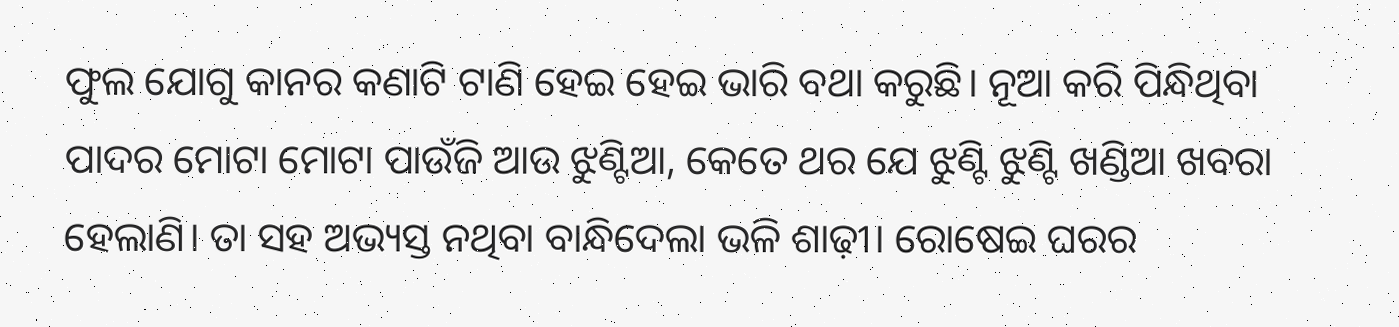ଫୁଲ ଯୋଗୁ କାନର କଣାଟି ଟାଣି ହେଇ ହେଇ ଭାରି ବଥା କରୁଛି। ନୂଆ କରି ପିନ୍ଧିଥିବା ପାଦର ମୋଟା ମୋଟା ପାଉଁଜି ଆଉ ଝୁଣ୍ଟିଆ, କେତେ ଥର ଯେ ଝୁଣ୍ଟି ଝୁଣ୍ଟି ଖଣ୍ଡିଆ ଖବରା ହେଲାଣି। ତା ସହ ଅଭ୍ୟସ୍ତ ନଥିବା ବାନ୍ଧିଦେଲା ଭଳି ଶାଢ଼ୀ। ରୋଷେଇ ଘରର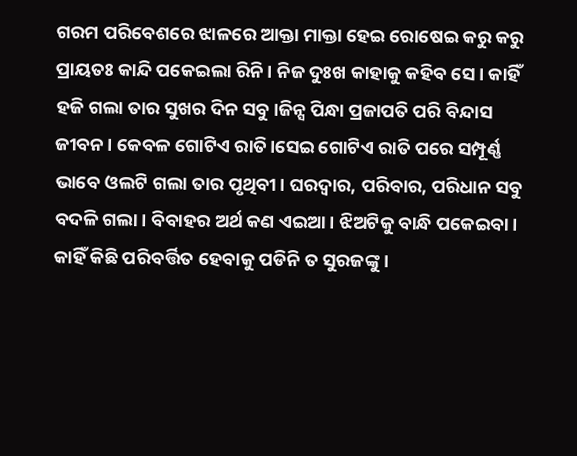ଗରମ ପରିବେଶରେ ଝାଳରେ ଆକ୍ତା ମାକ୍ତା ହେଇ ରୋଷେଇ କରୁ କରୁ ପ୍ରାୟତଃ କାନ୍ଦି ପକେଇଲା ରିନି। ନିଜ ଦୁଃଖ କାହାକୁ କହିବ ସେ। କାହିଁ ହଜି ଗଲା ତାର ସୁଖର ଦିନ ସବୁ।ଜିନ୍ସ ପିନ୍ଧା ପ୍ରଜାପତି ପରି ବିନ୍ଦାସ ଜୀବନ। କେବଳ ଗୋଟିଏ ରାତି।ସେଇ ଗୋଟିଏ ରାତି ପରେ ସମ୍ପୂର୍ଣ୍ଣ ଭାବେ ଓଲଟି ଗଲା ତାର ପୃଥିବୀ। ଘରଦ୍ୱାର, ପରିବାର, ପରିଧାନ ସବୁ ବଦଳି ଗଲା। ବିବାହର ଅର୍ଥ କଣ ଏଇଆ। ଝିଅଟିକୁ ବାନ୍ଧି ପକେଇବା। କାହିଁ କିଛି ପରିବର୍ତ୍ତିତ ହେବାକୁ ପଡିନି ତ ସୁରଜଙ୍କୁ ।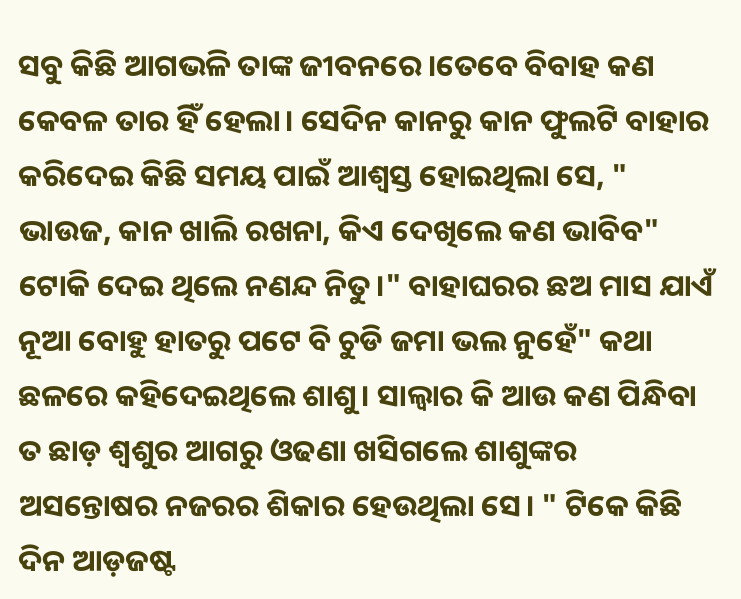ସବୁ କିଛି ଆଗଭଳି ତାଙ୍କ ଜୀବନରେ।ତେବେ ବିବାହ କଣ କେବଳ ତାର ହିଁ ହେଲା। ସେଦିନ କାନରୁ କାନ ଫୁଲଟି ବାହାର କରିଦେଇ କିଛି ସମୟ ପାଇଁ ଆଶ୍ୱସ୍ତ ହୋଇଥିଲା ସେ, " ଭାଉଜ, କାନ ଖାଲି ରଖନା, କିଏ ଦେଖିଲେ କଣ ଭାବିବ" ଟୋକି ଦେଇ ଥିଲେ ନଣନ୍ଦ ନିତୁ।" ବାହାଘରର ଛଅ ମାସ ଯାଏଁ ନୂଆ ବୋହୁ ହାତରୁ ପଟେ ବି ଚୁଡି ଜମା ଭଲ ନୁହେଁ" କଥା ଛଳରେ କହିଦେଇଥିଲେ ଶାଶୁ। ସାଲ୍ୱାର କି ଆଉ କଣ ପିନ୍ଧିବା ତ ଛାଡ଼ ଶ୍ୱଶୁର ଆଗରୁ ଓଢଣା ଖସିଗଲେ ଶାଶୁଙ୍କର ଅସନ୍ତୋଷର ନଜରର ଶିକାର ହେଉଥିଲା ସେ। " ଟିକେ କିଛି ଦିନ ଆଡ଼ଜଷ୍ଟ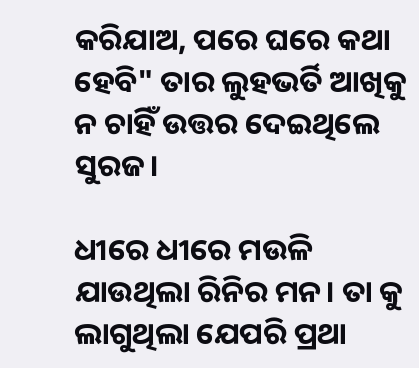କରିଯାଅ, ପରେ ଘରେ କଥା ହେବି" ତାର ଲୁହଭର୍ତି ଆଖିକୁ ନ ଚାହିଁ ଉତ୍ତର ଦେଇଥିଲେ ସୁରଜ।

ଧୀରେ ଧୀରେ ମଉଳି ଯାଉଥିଲା ରିନିର ମନ। ତା କୁ ଲାଗୁଥିଲା ଯେପରି ପ୍ରଥା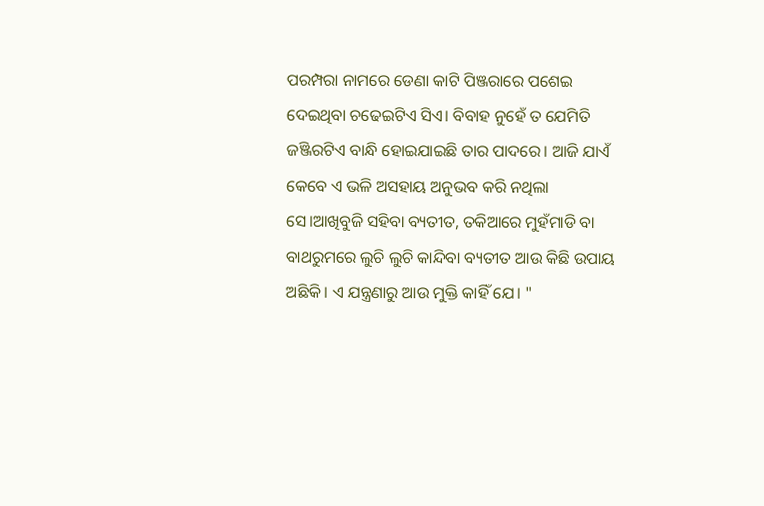ପରମ୍ପରା ନାମରେ ଡେଣା କାଟି ପିଞ୍ଜରାରେ ପଶେଇ ଦେଇଥିବା ଚଢେଇଟିଏ ସିଏ। ବିବାହ ନୁହେଁ ତ ଯେମିତି ଜଞ୍ଜିରଟିଏ ବାନ୍ଧି ହୋଇଯାଇଛି ତାର ପାଦରେ। ଆଜି ଯାଏଁ କେବେ ଏ ଭଳି ଅସହାୟ ଅନୁଭବ କରି ନଥିଲା ସେ।ଆଖିବୁଜି ସହିବା ବ୍ୟତୀତ, ତକିଆରେ ମୁହଁମାଡି ବା ବାଥରୁମରେ ଲୁଚି ଲୁଚି କାନ୍ଦିବା ବ୍ୟତୀତ ଆଉ କିଛି ଉପାୟ ଅଛିକି। ଏ ଯନ୍ତ୍ରଣାରୁ ଆଉ ମୁକ୍ତି କାହିଁ ଯେ। "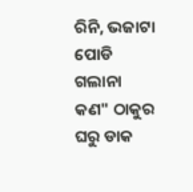ରିନି, ଭଜାଟା ପୋଡି ଗଲାନା କଣ" ଠାକୁର ଘରୁ ଡାକ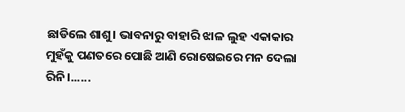ଛାଡିଲେ ଶାଶୁ। ଭାବନାରୁ ବାହାରି ଝାଳ ଲୁହ ଏକାକାର ମୁହଁକୁ ପଣତରେ ପୋଛି ଆଣି ରୋଷେଇରେ ମନ ଦେଲା ରିନି।......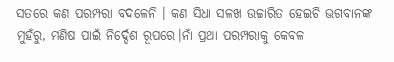ସତରେ କଣ ପରମ୍ପରା ବଦଳେନି । କଣ ସିଧା ସଳଖ ଉଚ୍ଚାରିତ ହେଇଚି ଭଗବାନଙ୍କ ମୁହଁରୁ, ମଣିଷ ପାଇଁ ନିର୍ଦ୍ଦେଶ ରୂପରେ।ନାଁ ପ୍ରଥା ପରମ୍ପରାକୁ କେବଳ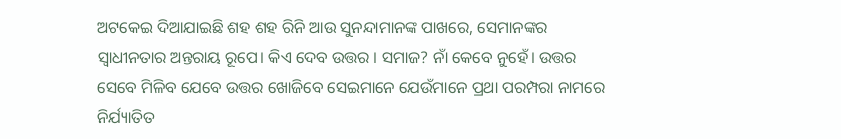ଅଟକେଇ ଦିଆଯାଇଛି ଶହ ଶହ ରିନି ଆଉ ସୁନନ୍ଦାମାନଙ୍କ ପାଖରେ, ସେମାନଙ୍କର ସ୍ୱାଧୀନତାର ଅନ୍ତରାୟ ରୂପେ। କିଏ ଦେବ ଉତ୍ତର । ସମାଜ? ନାଁ କେବେ ନୁହେଁ। ଉତ୍ତର ସେବେ ମିଳିବ ଯେବେ ଉତ୍ତର ଖୋଜିବେ ସେଇମାନେ ଯେଉଁମାନେ ପ୍ରଥା ପରମ୍ପରା ନାମରେ ନିର୍ଯ୍ୟାତିତ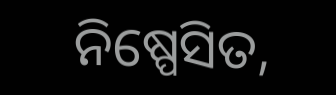ନିଷ୍ପେସିତ,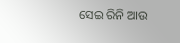ସେଇ ରିନି ଆଉ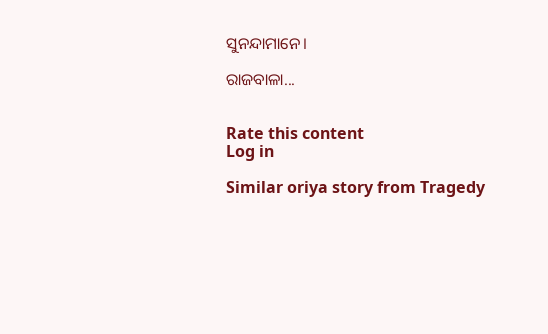ସୁନନ୍ଦାମାନେ।

ରାଜବାଳା...


Rate this content
Log in

Similar oriya story from Tragedy